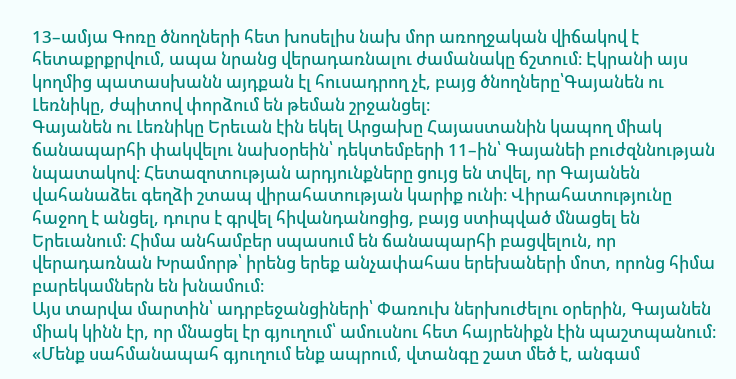13–ամյա Գոռը ծնողների հետ խոսելիս նախ մոր առողջական վիճակով է հետաքրքրվում, ապա նրանց վերադառնալու ժամանակը ճշտում։ Էկրանի այս կողմից պատասխանն այդքան էլ հուսադրող չէ, բայց ծնողները՝Գայանեն ու Լեռնիկը, ժպիտով փորձում են թեման շրջանցել։
Գայանեն ու Լեռնիկը Երեւան էին եկել Արցախը Հայաստանին կապող միակ ճանապարհի փակվելու նախօրեին՝ դեկտեմբերի 11–ին՝ Գայանեի բուժզննության նպատակով։ Հետազոտության արդյունքները ցույց են տվել, որ Գայանեն վահանաձեւ գեղձի շտապ վիրահատության կարիք ունի։ Վիրահատությունը հաջող է անցել, դուրս է գրվել հիվանդանոցից, բայց ստիպված մնացել են Երեւանում։ Հիմա անհամբեր սպասում են ճանապարհի բացվելուն, որ վերադառնան Խրամորթ՝ իրենց երեք անչափահաս երեխաների մոտ, որոնց հիմա բարեկամներն են խնամում։
Այս տարվա մարտին՝ ադրբեջանցիների՝ Փառուխ ներխուժելու օրերին, Գայանեն միակ կինն էր, որ մնացել էր գյուղում՝ ամուսնու հետ հայրենիքն էին պաշտպանում։
«Մենք սահմանապահ գյուղում ենք ապրում, վտանգը շատ մեծ է, անգամ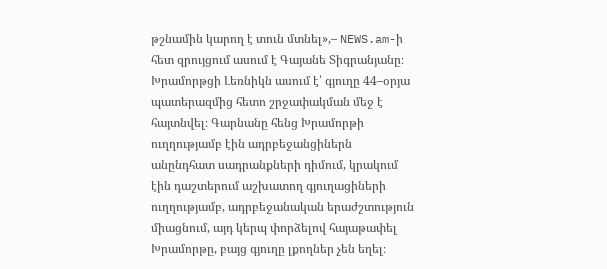թշնամին կարող է տուն մտնել»,– NEWS.am-ի հետ զրույցում ասում է Գայանե Տիգրանյանը։
Խրամորթցի Լեռնիկն ասում է՝ գյուղը 44–օրյա պատերազմից հետո շրջափակման մեջ է հայտնվել։ Գարնանը հենց Խրամորթի ուղղությամբ էին ադրբեջանցիներն անընդհատ սադրանքների դիմում, կրակում էին դաշտերում աշխատող գյուղացիների ուղղությամբ, ադրբեջանական երաժշտություն միացնում, այդ կերպ փորձելով հայաթափել Խրամորթը, բայց գյուղը լքողներ չեն եղել։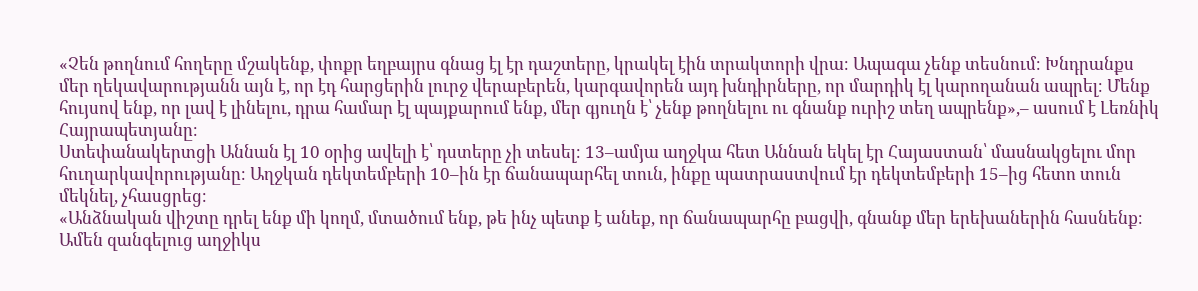«Չեն թողնում հողերը մշակենք, փոքր եղբայրս գնաց էլ էր դաշտերը, կրակել էին տրակտորի վրա։ Ապագա չենք տեսնում։ Խնդրանքս մեր ղեկավարությանն այն է, որ էդ հարցերին լուրջ վերաբերեն, կարգավորեն այդ խնդիրները, որ մարդիկ էլ կարողանան ապրել։ Մենք հույսով ենք, որ լավ է լինելու, դրա համար էլ պայքարում ենք, մեր գյուղն է՝ չենք թողնելու ու գնանք ուրիշ տեղ ապրենք»,– ասում է Լեռնիկ Հայրապետյանը։
Ստեփանակերտցի Աննան էլ 10 օրից ավելի է՝ դստերը չի տեսել։ 13–ամյա աղջկա հետ Աննան եկել էր Հայաստան՝ մասնակցելու մոր հուղարկավորությանը։ Աղջկան դեկտեմբերի 10–ին էր ճանապարհել տուն, ինքը պատրաստվում էր դեկտեմբերի 15–ից հետո տուն մեկնել, չհասցրեց։
«Անձնական վիշտը դրել ենք մի կողմ, մտածում ենք, թե ինչ պետք է անեք, որ ճանապարհը բացվի, գնանք մեր երեխաներին հասնենք։ Ամեն զանգելուց աղջիկս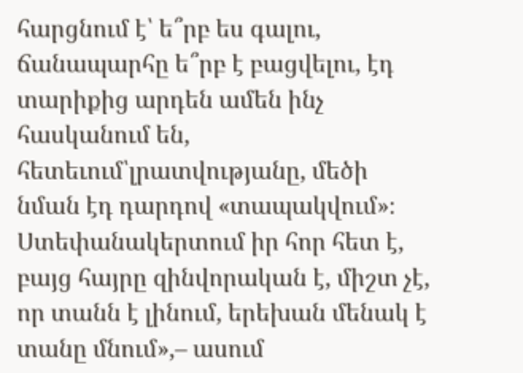հարցնում է՝ ե՞րբ ես գալու, ճանապարհը ե՞րբ է բացվելու, էդ տարիքից արդեն ամեն ինչ հասկանում են, հետեւում՝լրատվությանը, մեծի նման էդ դարդով «տապակվում»։ Ստեփանակերտում իր հոր հետ է, բայց հայրը զինվորական է, միշտ չէ, որ տանն է լինում, երեխան մենակ է տանը մնում»,– ասում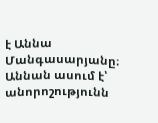է Աննա Մանգասարյանը։
Աննան ասում է՝ անորոշությունն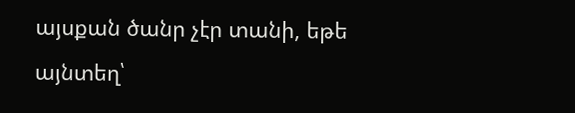այսքան ծանր չէր տանի, եթե այնտեղ՝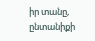իր տանը, ընտանիքի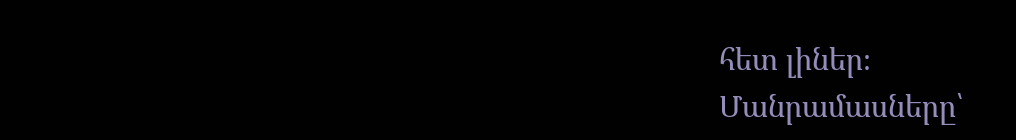հետ լիներ։
Մանրամասները՝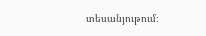տեսանյութում։